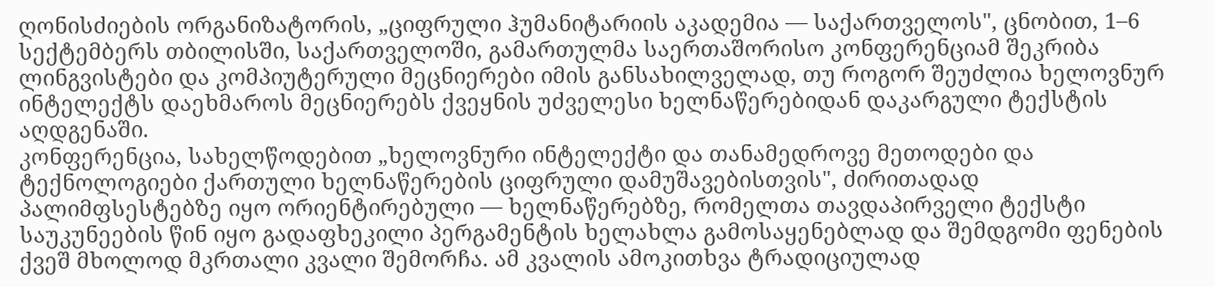ღონისძიების ორგანიზატორის, „ციფრული ჰუმანიტარიის აკადემია — საქართველოს", ცნობით, 1–6 სექტემბერს თბილისში, საქართველოში, გამართულმა საერთაშორისო კონფერენციამ შეკრიბა ლინგვისტები და კომპიუტერული მეცნიერები იმის განსახილველად, თუ როგორ შეუძლია ხელოვნურ ინტელექტს დაეხმაროს მეცნიერებს ქვეყნის უძველესი ხელნაწერებიდან დაკარგული ტექსტის აღდგენაში.
კონფერენცია, სახელწოდებით „ხელოვნური ინტელექტი და თანამედროვე მეთოდები და ტექნოლოგიები ქართული ხელნაწერების ციფრული დამუშავებისთვის", ძირითადად პალიმფსესტებზე იყო ორიენტირებული — ხელნაწერებზე, რომელთა თავდაპირველი ტექსტი საუკუნეების წინ იყო გადაფხეკილი პერგამენტის ხელახლა გამოსაყენებლად და შემდგომი ფენების ქვეშ მხოლოდ მკრთალი კვალი შემორჩა. ამ კვალის ამოკითხვა ტრადიციულად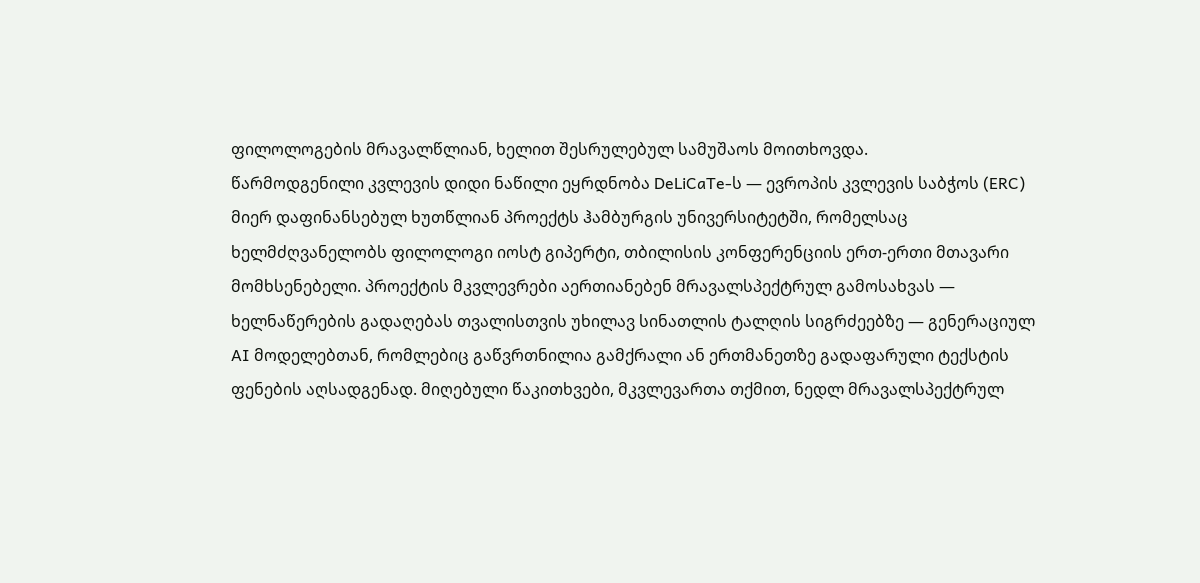ფილოლოგების მრავალწლიან, ხელით შესრულებულ სამუშაოს მოითხოვდა.
წარმოდგენილი კვლევის დიდი ნაწილი ეყრდნობა DeLiCaTe-ს — ევროპის კვლევის საბჭოს (ERC) მიერ დაფინანსებულ ხუთწლიან პროექტს ჰამბურგის უნივერსიტეტში, რომელსაც ხელმძღვანელობს ფილოლოგი იოსტ გიპერტი, თბილისის კონფერენციის ერთ-ერთი მთავარი მომხსენებელი. პროექტის მკვლევრები აერთიანებენ მრავალსპექტრულ გამოსახვას — ხელნაწერების გადაღებას თვალისთვის უხილავ სინათლის ტალღის სიგრძეებზე — გენერაციულ AI მოდელებთან, რომლებიც გაწვრთნილია გამქრალი ან ერთმანეთზე გადაფარული ტექსტის ფენების აღსადგენად. მიღებული წაკითხვები, მკვლევართა თქმით, ნედლ მრავალსპექტრულ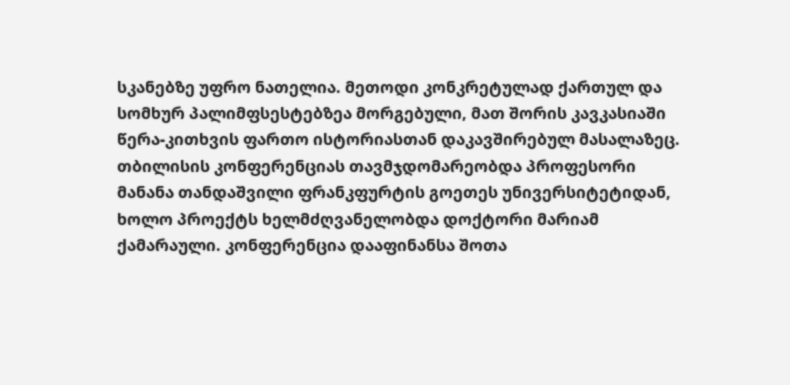სკანებზე უფრო ნათელია. მეთოდი კონკრეტულად ქართულ და სომხურ პალიმფსესტებზეა მორგებული, მათ შორის კავკასიაში წერა-კითხვის ფართო ისტორიასთან დაკავშირებულ მასალაზეც.
თბილისის კონფერენციას თავმჯდომარეობდა პროფესორი მანანა თანდაშვილი ფრანკფურტის გოეთეს უნივერსიტეტიდან, ხოლო პროექტს ხელმძღვანელობდა დოქტორი მარიამ ქამარაული. კონფერენცია დააფინანსა შოთა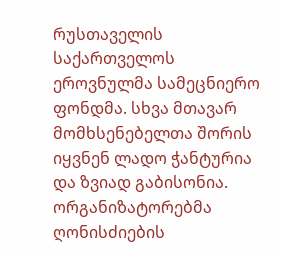რუსთაველის საქართველოს ეროვნულმა სამეცნიერო ფონდმა. სხვა მთავარ მომხსენებელთა შორის იყვნენ ლადო ჭანტურია და ზვიად გაბისონია. ორგანიზატორებმა ღონისძიების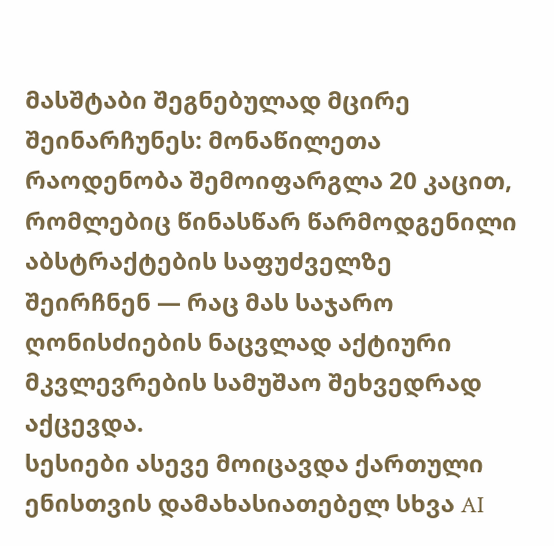მასშტაბი შეგნებულად მცირე შეინარჩუნეს: მონაწილეთა რაოდენობა შემოიფარგლა 20 კაცით, რომლებიც წინასწარ წარმოდგენილი აბსტრაქტების საფუძველზე შეირჩნენ — რაც მას საჯარო ღონისძიების ნაცვლად აქტიური მკვლევრების სამუშაო შეხვედრად აქცევდა.
სესიები ასევე მოიცავდა ქართული ენისთვის დამახასიათებელ სხვა AI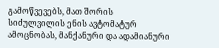გამოწვევებს, მათ შორის სიძულვილის ენის ავტომატურ ამოცნობას, მანქანური და ადამიანური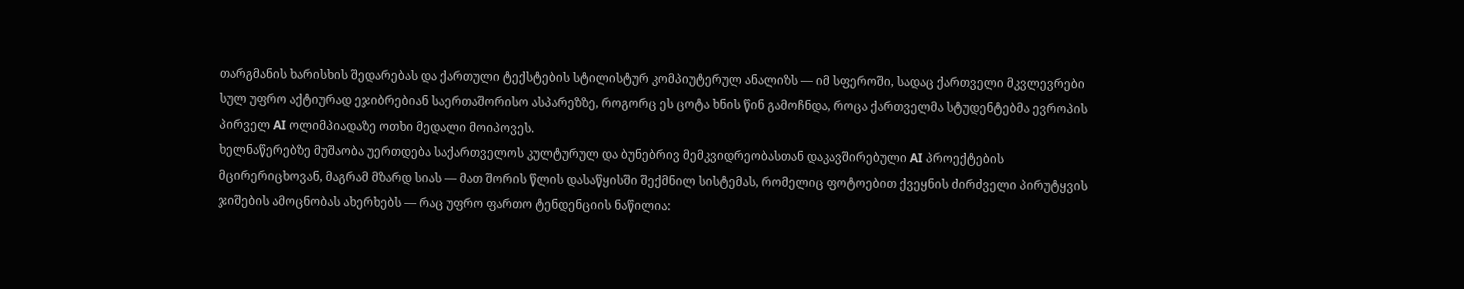თარგმანის ხარისხის შედარებას და ქართული ტექსტების სტილისტურ კომპიუტერულ ანალიზს — იმ სფეროში, სადაც ქართველი მკვლევრები სულ უფრო აქტიურად ეჯიბრებიან საერთაშორისო ასპარეზზე, როგორც ეს ცოტა ხნის წინ გამოჩნდა, როცა ქართველმა სტუდენტებმა ევროპის პირველ AI ოლიმპიადაზე ოთხი მედალი მოიპოვეს.
ხელნაწერებზე მუშაობა უერთდება საქართველოს კულტურულ და ბუნებრივ მემკვიდრეობასთან დაკავშირებული AI პროექტების მცირერიცხოვან, მაგრამ მზარდ სიას — მათ შორის წლის დასაწყისში შექმნილ სისტემას, რომელიც ფოტოებით ქვეყნის ძირძველი პირუტყვის ჯიშების ამოცნობას ახერხებს — რაც უფრო ფართო ტენდენციის ნაწილია: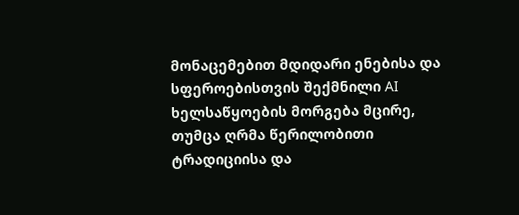მონაცემებით მდიდარი ენებისა და სფეროებისთვის შექმნილი AI ხელსაწყოების მორგება მცირე, თუმცა ღრმა წერილობითი ტრადიციისა და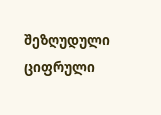შეზღუდული ციფრული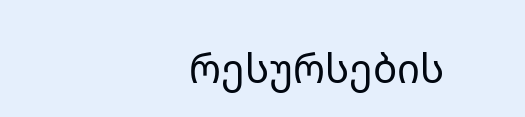რესურსების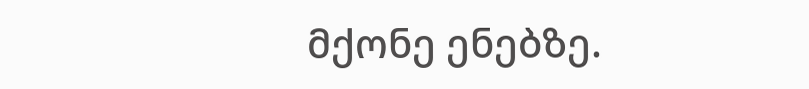მქონე ენებზე.